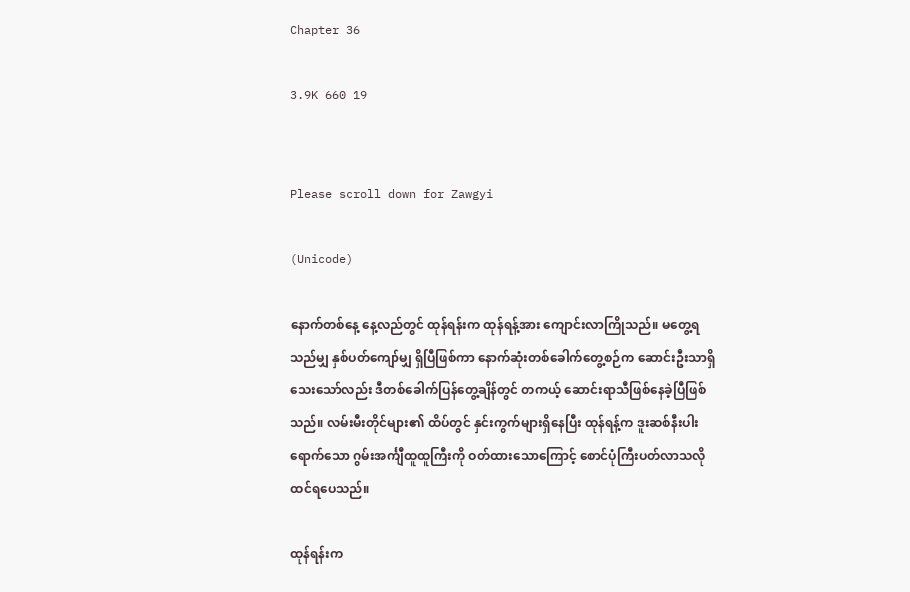Chapter 36

3.9K 660 19


Please scroll down for Zawgyi

(Unicode)

နောက်တစ်နေ့ နေ့လည်တွင် ထုန်ရန်းက ထုန်ရန့်အား ကျောင်းလာကြိုသည်။ မတွေ့ရသည်မျှ နှစ်ပတ်ကျော်မျှ ရှိပြီဖြစ်ကာ နောက်ဆုံးတစ်ခေါက်တွေ့စဉ်က ဆောင်းဦးသာရှိသေးသော်လည်း ဒီတစ်ခေါက်ပြန်တွေ့ချိန်တွင် တကယ့် ဆောင်းရာသီဖြစ်နေခဲ့ပြီဖြစ်သည်။ လမ်းမီးတိုင်များ၏ ထိပ်တွင် နှင်းကွက်များရှိနေပြီး ထုန်ရန့်က ဒူးဆစ်နီးပါးရောက်သော ဂွမ်းအင်္ကျီထူထူကြီးကို ဝတ်ထားသောကြောင့် စောင်ပုံကြီးပတ်လာသလို ထင်ရပေသည်။

ထုန်ရန်းက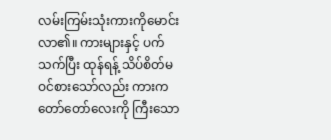လမ်းကြမ်းသုံးကားကိုမောင်းလာ၏။ ကားများနှင့် ပက်သက်ပြီး ထုန်ရန့် သိပ်စိတ်မဝင်စားသော်လည်း ကားက တော်တော်လေးကို ကြီးသော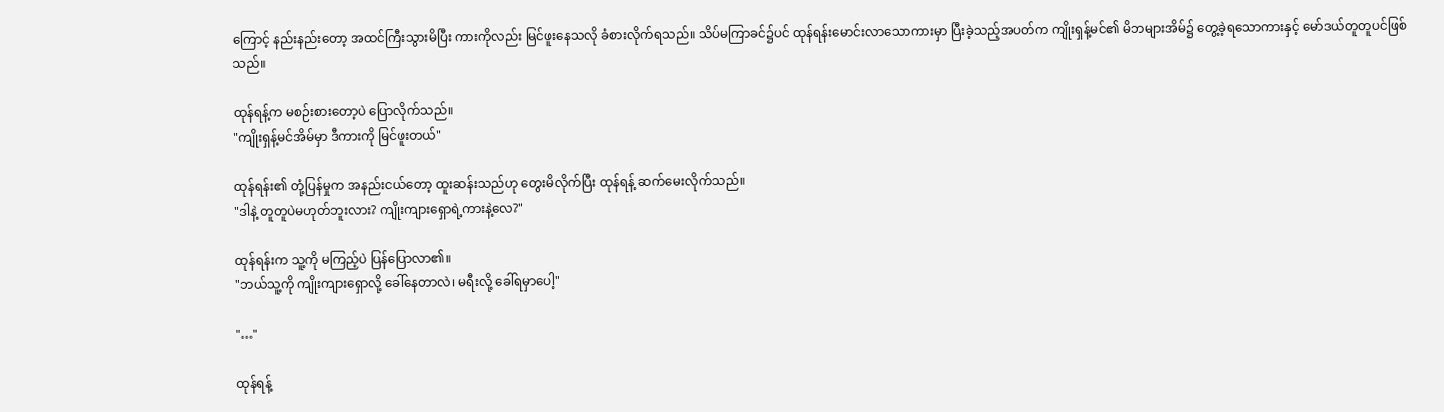ကြောင့် နည်းနည်းတော့ အထင်ကြီးသွားမိပြီး ကားကိုလည်း မြင်ဖူးနေသလို ခံစားလိုက်ရသည်။ သိပ်မကြာခင်၌ပင် ထုန်ရန်းမောင်းလာသောကားမှာ ပြီးခဲ့သည့်အပတ်က ကျိုးရှန့်မင်၏ မိဘများအိမ်၌ တွေ့ခဲ့ရသောကားနှင့် မော်ဒယ်တူတူပင်ဖြစ်သည်။

ထုန်ရန့်က မစဉ်းစားတော့ပဲ ပြောလိုက်သည်။
"ကျိုးရှန့်မင်အိမ်မှာ ဒီကားကို မြင်ဖူးတယ်"

ထုန်ရန်း၏ တုံ့ပြန်မှုက အနည်းငယ်တော့ ထူးဆန်းသည်ဟု တွေးမိလိုက်ပြီး ထုန်ရန့် ဆက်မေးလိုက်သည်။
"ဒါနဲ့ တူတူပဲမဟုတ်ဘူးလား? ကျိုးကျားရှောရဲ့ကားနဲ့လေ?"

ထုန်ရန်းက သူ့ကို မကြည့်ပဲ ပြန်ပြောလာ၏။
"ဘယ်သူ့ကို ကျိုးကျားရှောလို့ ခေါ်နေတာလဲ၊ မရီးလို့ ခေါ်ရမှာပေါ့"

"…"

ထုန်ရန့်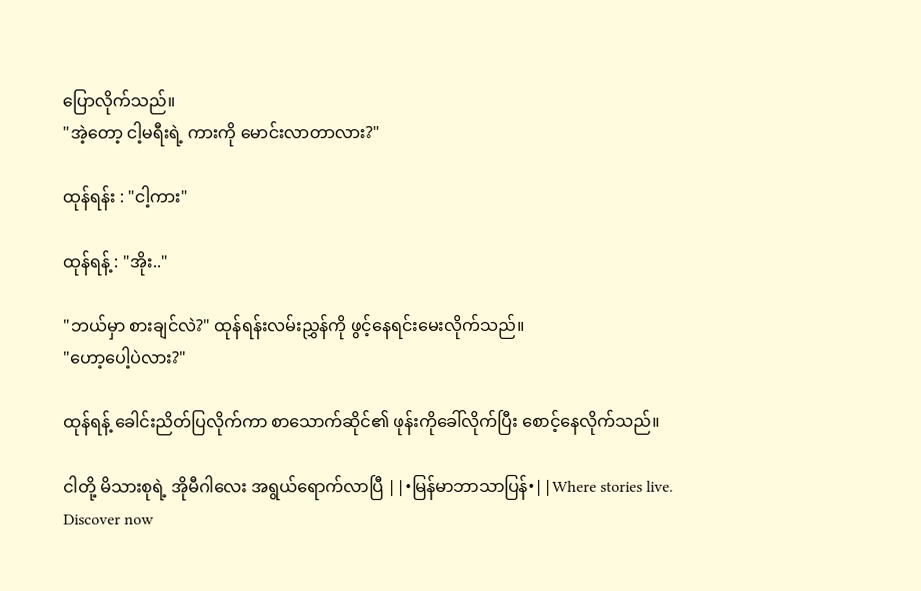ပြောလိုက်သည်။
"အဲ့တော့ ငါ့မရီးရဲ့ ကားကို မောင်းလာတာလား?"

ထုန်ရန်း : "ငါ့ကား"

ထုန်ရန့် : "အိုး.."

"ဘယ်မှာ စားချင်လဲ?" ထုန်ရန်းလမ်းညွှန်ကို ဖွင့်နေရင်းမေးလိုက်သည်။
"ဟော့ပေါ့ပဲလား?"

ထုန်ရန့် ခေါင်းညိတ်ပြလိုက်ကာ စာသောက်ဆိုင်၏ ဖုန်းကိုခေါ်လိုက်ပြီး စောင့်နေလိုက်သည်။

ငါတို့ မိသားစုရဲ့ အိုမီဂါလေး အရွယ်ရောက်လာပြီ ||•မြန်မာဘာသာပြန်•||Where stories live. Discover now